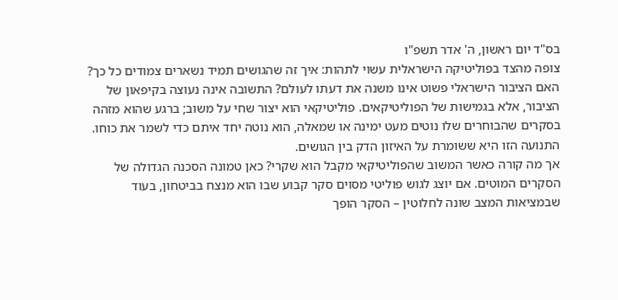בס"ד יום ראשון, ה' אדר תשפ"ו
צופה מהצד בפוליטיקה הישראלית עשוי לתהות: איך זה שהגושים תמיד נשארים צמודים כל כך? האם הציבור הישראלי פשוט אינו משנה את דעתו לעולם? התשובה אינה נעוצה בקיפאון של הציבור, אלא בגמישות של הפוליטיקאים. פוליטיקאי הוא יצור שחי על משוב; ברגע שהוא מזהה בסקרים שהבוחרים שלו נוטים מעט ימינה או שמאלה, הוא נוטה יחד איתם כדי לשמר את כוחו. התנועה הזו היא ששומרת על האיזון הדק בין הגושים.
אך מה קורה כאשר המשוב שהפוליטיקאי מקבל הוא שקרי? כאן טמונה הסכנה הגדולה של הסקרים המוטים. אם יוצג לגוש פוליטי מסוים סקר קבוע שבו הוא מנצח בביטחון, בעוד שבמציאות המצב שונה לחלוטין – הסקר הופך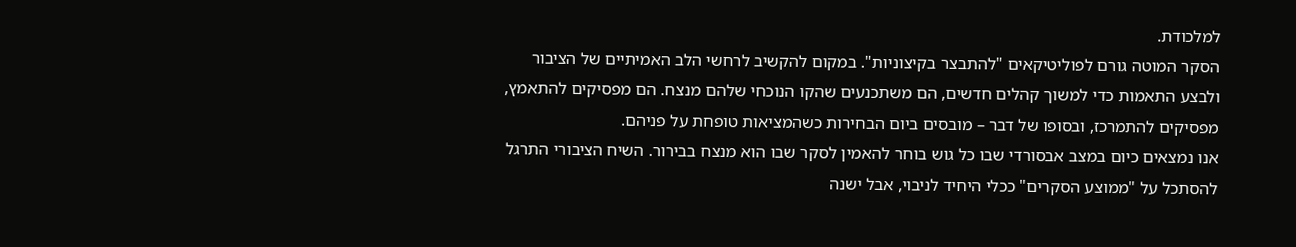למלכודת.
הסקר המוטה גורם לפוליטיקאים "להתבצר בקיצוניות". במקום להקשיב לרחשי הלב האמיתיים של הציבור ולבצע התאמות כדי למשוך קהלים חדשים, הם משתכנעים שהקו הנוכחי שלהם מנצח. הם מפסיקים להתאמץ, מפסיקים להתמרכז, ובסופו של דבר – מובסים ביום הבחירות כשהמציאות טופחת על פניהם.
אנו נמצאים כיום במצב אבסורדי שבו כל גוש בוחר להאמין לסקר שבו הוא מנצח בבירור. השיח הציבורי התרגל להסתכל על "ממוצע הסקרים" ככלי היחיד לניבוי, אבל ישנה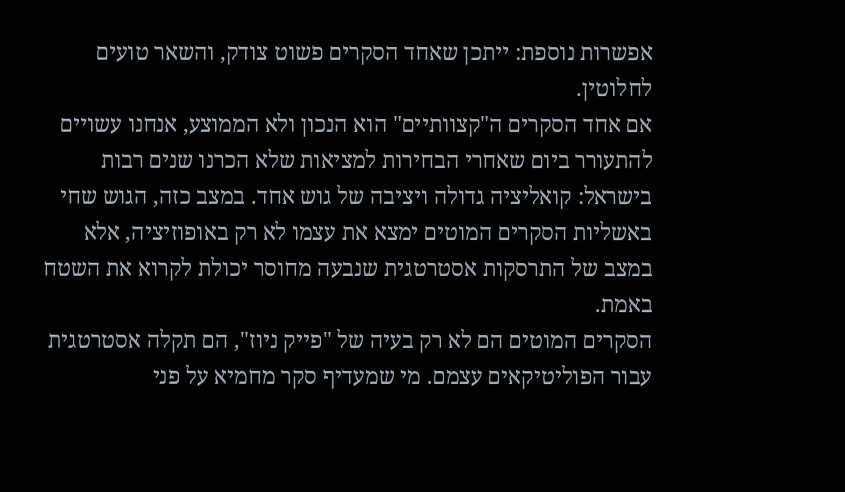אפשרות נוספת: ייתכן שאחד הסקרים פשוט צודק, והשאר טועים לחלוטין.
אם אחד הסקרים ה"קצוותיים" הוא הנכון ולא הממוצע, אנחנו עשויים להתעורר ביום שאחרי הבחירות למציאות שלא הכרנו שנים רבות בישראל: קואליציה גדולה ויציבה של גוש אחד. במצב כזה, הגוש שחי באשליות הסקרים המוטים ימצא את עצמו לא רק באופוזיציה, אלא במצב של התרסקות אסטרטגית שנבעה מחוסר יכולת לקרוא את השטח באמת.
הסקרים המוטים הם לא רק בעיה של "פייק ניוז", הם תקלה אסטרטגית עבור הפוליטיקאים עצמם. מי שמעדיף סקר מחמיא על פני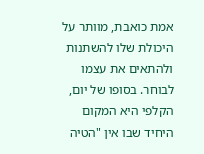אמת כואבת, מוותר על היכולת שלו להשתנות ולהתאים את עצמו לבוחר. בסופו של יום, הקלפי היא המקום היחיד שבו אין "הטיה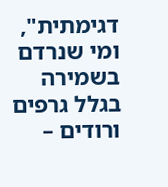דגימתית", ומי שנרדם בשמירה בגלל גרפים ורודים –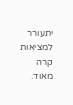יתעורר למציאות קרה מאוד.